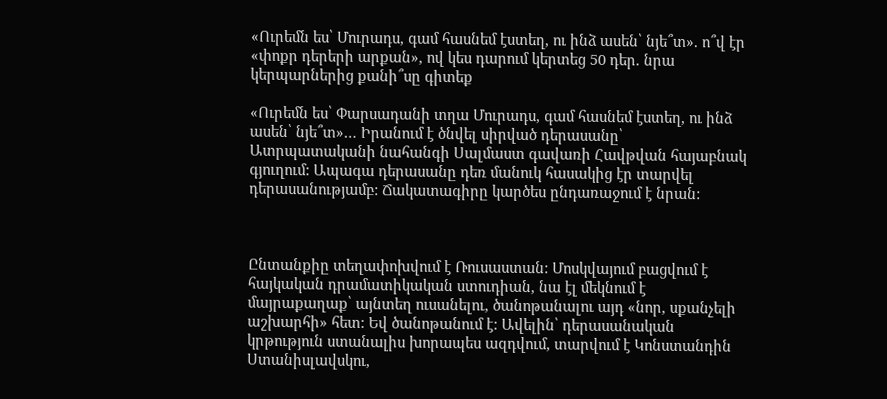«Ուրեմն ես՝ Մուրադս, գամ հասնեմ էստեղ, ու ինձ ասեն՝ նյե՞տ». ո՞վ էր «փոքր դերերի արքան», ով կես դարում կերտեց 50 դեր. նրա կերպարներից քանի՞սը գիտեք

«Ուրեմն ես՝ Փարսադանի տղա Մուրադս, գամ հասնեմ էստեղ, ու ինձ ասեն՝ նյե՞տ»… Իրանում է ծնվել սիրված դերասանը՝ Ատրպատականի նահանգի Սալմաստ գավառի Հավթվան հայաբնակ գյուղում: Ապագա դերասանը դեռ մանուկ հասակից էր տարվել դերասանությամբ: Ճակատագիրը կարծես ընդառաջում է նրան:



Ընտանքիը տեղափոխվում է Ռուսաստան: Մոսկվայում բացվում է հայկական դրամատիկական ստուդիան, նա էլ մեկնում է մայրաքաղաք՝ այնտեղ ուսանելու, ծանոթանալու այդ «նոր, սքանչելի աշխարհի» հետ: Եվ ծանոթանում է: Ավելին՝ դերասանական կրթություն ստանալիս խորապես ազդվում, տարվում է Կոնստանդին Ստանիսլավսկու,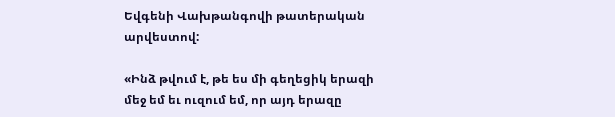Եվգենի Վախթանգովի թատերական արվեստով:

«Ինձ թվում է, թե ես մի գեղեցիկ երազի մեջ եմ եւ ուզում եմ, որ այդ երազը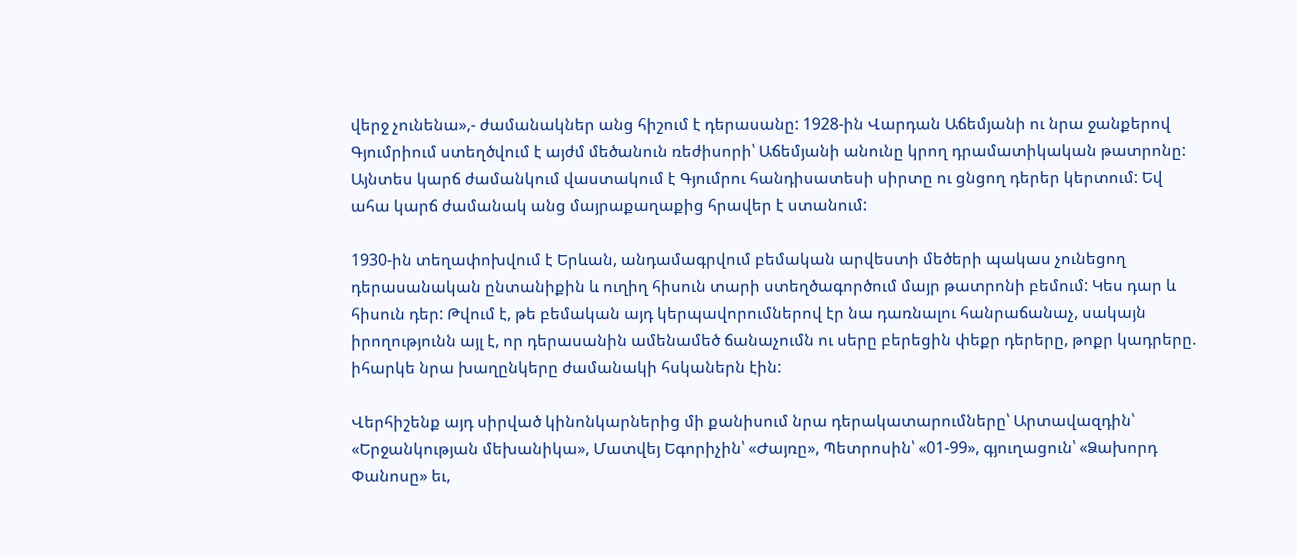վերջ չունենա»,- ժամանակներ անց հիշում է դերասանը: 1928-ին Վարդան Աճեմյանի ու նրա ջանքերով Գյումրիում ստեղծվում է այժմ մեծանուն ռեժիսորի՝ Աճեմյանի անունը կրող դրամատիկական թատրոնը: Այնտես կարճ ժամանկում վաստակում է Գյումրու հանդիսատեսի սիրտը ու ցնցող դերեր կերտում: Եվ ահա կարճ ժամանակ անց մայրաքաղաքից հրավեր է ստանում:

1930-ին տեղափոխվում է Երևան, անդամագրվում բեմական արվեստի մեծերի պակաս չունեցող դերասանական ընտանիքին և ուղիղ հիսուն տարի ստեղծագործում մայր թատրոնի բեմում: Կես դար և հիսուն դեր: Թվում է, թե բեմական այդ կերպավորումներով էր նա դառնալու հանրաճանաչ, սակայն իրողությունն այլ է, որ դերասանին ամենամեծ ճանաչումն ու սերը բերեցին փեքր դերերը, թոքր կադրերը. իհարկե նրա խաղընկերը ժամանակի հսկաներն էին:

Վերհիշենք այդ սիրված կինոնկարներից մի քանիսում նրա դերակատարումները՝ Արտավազդին՝ «Երջանկության մեխանիկա», Մատվեյ Եգորիչին՝ «Ժայռը», Պետրոսին՝ «01-99», գյուղացուն՝ «Ձախորդ Փանոսը» եւ,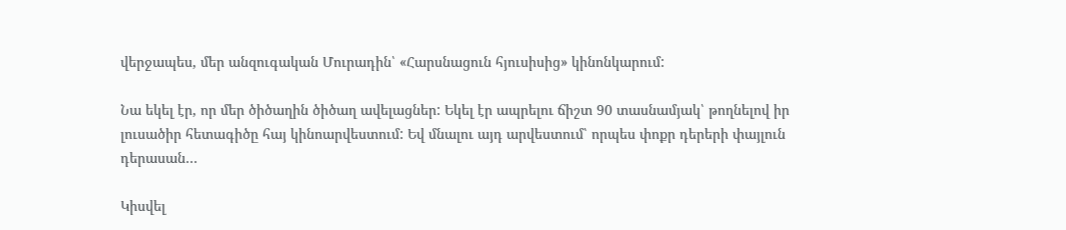վերջապես, մեր անզուգական Մուրադին՝ «Հարսնացուն հյուսիսից» կինոնկարում:

Նա եկել էր, որ մեր ծիծաղին ծիծաղ ավելացներ: Եկել էր ապրելու ճիշտ 90 տասնամյակ՝ թողնելով իր լուսածիր հետագիծը հայ կինոարվեստում: Եվ մնալու այդ արվեստում՝ որպես փոքր դերերի փայլուն դերասան…

Կիսվել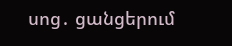սոց․ ցանցերում